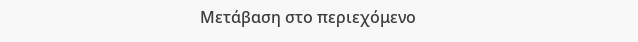Μετάβαση στο περιεχόμενο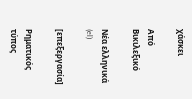χάσκει

Από Βικιλεξικό

Νέα ελληνικά (el)

[επεξεργασία]

Ρηματικός τύπος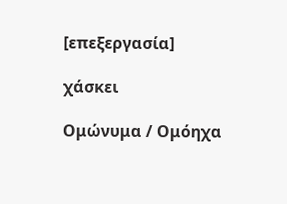[επεξεργασία]

χάσκει

Ομώνυμα / Ομόηχα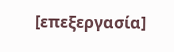[επεξεργασία]